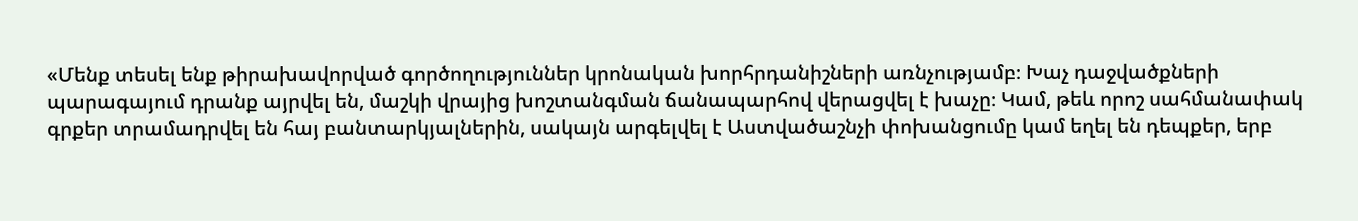«Մենք տեսել ենք թիրախավորված գործողություններ կրոնական խորհրդանիշների առնչությամբ։ Խաչ դաջվածքների պարագայում դրանք այրվել են, մաշկի վրայից խոշտանգման ճանապարհով վերացվել է խաչը։ Կամ, թեև որոշ սահմանափակ գրքեր տրամադրվել են հայ բանտարկյալներին, սակայն արգելվել է Աստվածաշնչի փոխանցումը կամ եղել են դեպքեր, երբ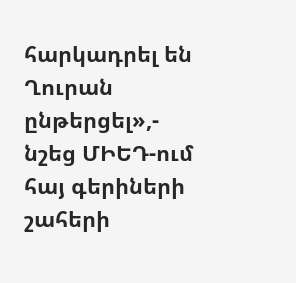հարկադրել են Ղուրան ընթերցել»,- նշեց ՄԻԵԴ-ում հայ գերիների շահերի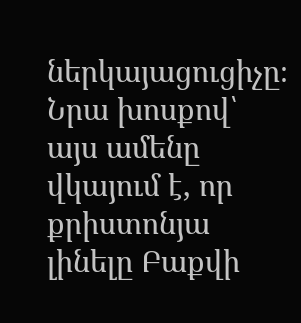ներկայացուցիչը։
Նրա խոսքով՝ այս ամենը վկայում է, որ քրիստոնյա լինելը Բաքվի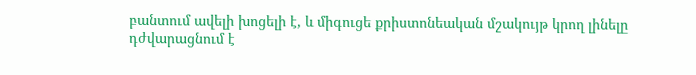բանտում ավելի խոցելի է, և միգուցե քրիստոնեական մշակույթ կրող լինելը դժվարացնում է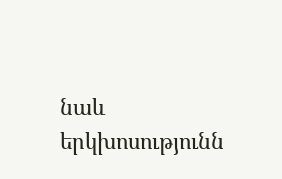նաև երկխոսությունն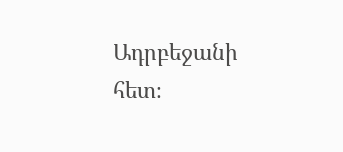Ադրբեջանի հետ։